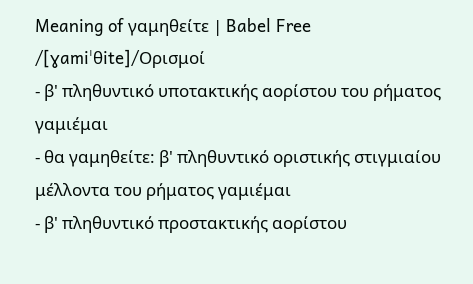Meaning of γαμηθείτε | Babel Free
/[ɣamiˈθite]/Ορισμοί
- β' πληθυντικό υποτακτικής αορίστου του ρήματος γαμιέμαι
- θα γαμηθείτε: β' πληθυντικό οριστικής στιγμιαίου μέλλοντα του ρήματος γαμιέμαι
- β' πληθυντικό προστακτικής αορίστου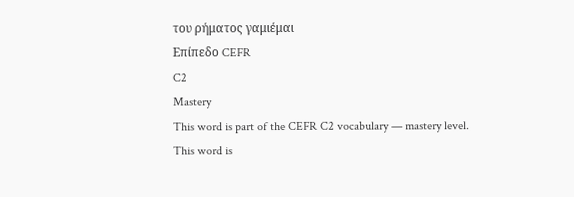του ρήματος γαμιέμαι
Επίπεδο CEFR
C2
Mastery
This word is part of the CEFR C2 vocabulary — mastery level.
This word is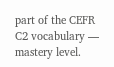part of the CEFR C2 vocabulary — mastery level.